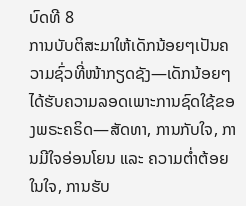ບົດທີ 8
ການບັບຕິສະມາໃຫ້ເດັກນ້ອຍໆເປັນຄວາມຊົ່ວທີ່ໜ້າກຽດຊັງ—ເດັກນ້ອຍໆໄດ້ຮັບຄວາມລອດເພາະການຊົດໃຊ້ຂອງພຣະຄຣິດ—ສັດທາ, ການກັບໃຈ, ການມີໃຈອ່ອນໂຍນ ແລະ ຄວາມຕ່ຳຕ້ອຍໃນໃຈ, ການຮັບ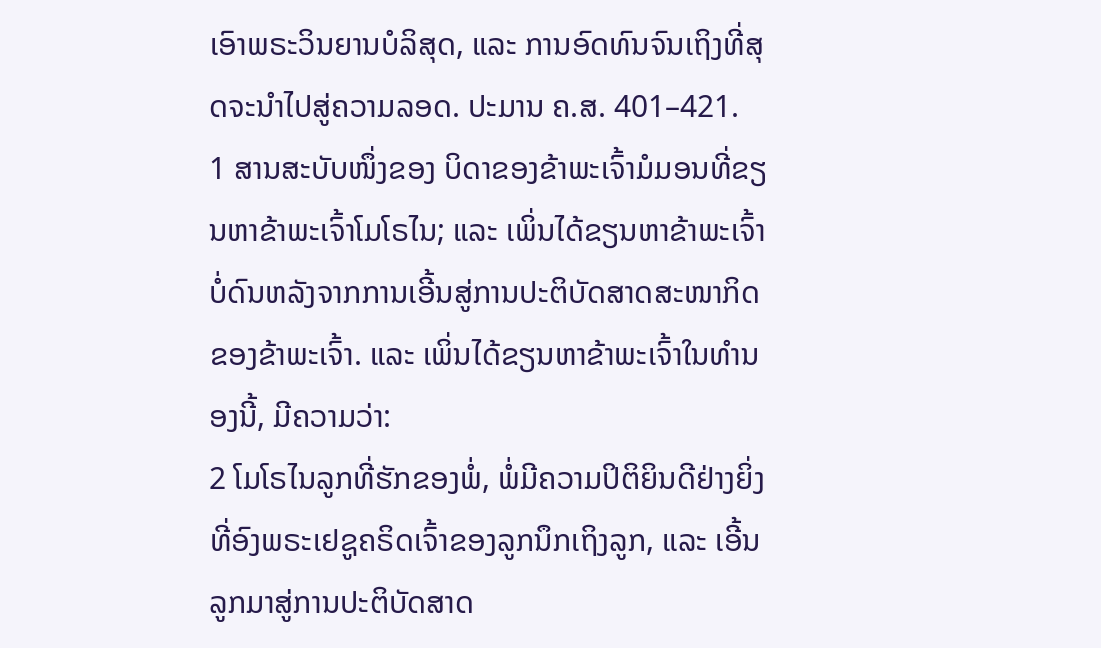ເອົາພຣະວິນຍານບໍລິສຸດ, ແລະ ການອົດທົນຈົນເຖິງທີ່ສຸດຈະນຳໄປສູ່ຄວາມລອດ. ປະມານ ຄ.ສ. 401–421.
1 ສານສະບັບໜຶ່ງຂອງ ບິດາຂອງຂ້າພະເຈົ້າມໍມອນທີ່ຂຽນຫາຂ້າພະເຈົ້າໂມໂຣໄນ; ແລະ ເພິ່ນໄດ້ຂຽນຫາຂ້າພະເຈົ້າບໍ່ດົນຫລັງຈາກການເອີ້ນສູ່ການປະຕິບັດສາດສະໜາກິດຂອງຂ້າພະເຈົ້າ. ແລະ ເພິ່ນໄດ້ຂຽນຫາຂ້າພະເຈົ້າໃນທຳນອງນີ້, ມີຄວາມວ່າ:
2 ໂມໂຣໄນລູກທີ່ຮັກຂອງພໍ່, ພໍ່ມີຄວາມປິຕິຍິນດີຢ່າງຍິ່ງທີ່ອົງພຣະເຢຊູຄຣິດເຈົ້າຂອງລູກນຶກເຖິງລູກ, ແລະ ເອີ້ນລູກມາສູ່ການປະຕິບັດສາດ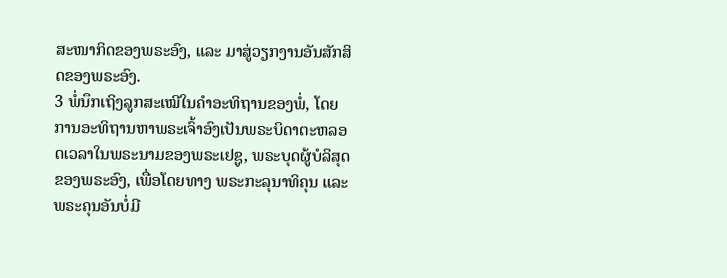ສະໜາກິດຂອງພຣະອົງ, ແລະ ມາສູ່ວຽກງານອັນສັກສິດຂອງພຣະອົງ.
3 ພໍ່ນຶກເຖິງລູກສະເໝີໃນຄຳອະທິຖານຂອງພໍ່, ໂດຍການອະທິຖານຫາພຣະເຈົ້າອົງເປັນພຣະບິດາຕະຫລອດເວລາໃນພຣະນາມຂອງພຣະເຢຊູ, ພຣະບຸດຜູ້ບໍລິສຸດຂອງພຣະອົງ, ເພື່ອໂດຍທາງ ພຣະກະລຸນາທິຄຸນ ແລະ ພຣະຄຸນອັນບໍ່ມີ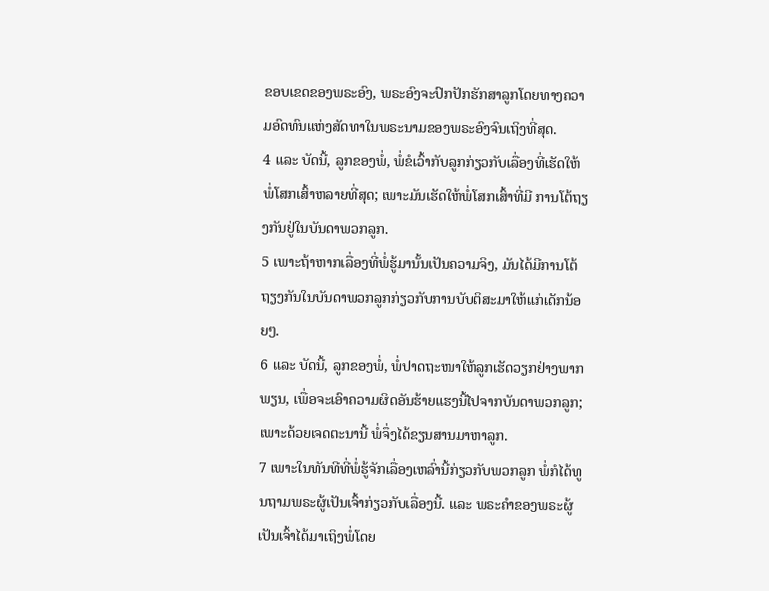ຂອບເຂດຂອງພຣະອົງ, ພຣະອົງຈະປົກປັກຮັກສາລູກໂດຍທາງຄວາມອົດທົນແຫ່ງສັດທາໃນພຣະນາມຂອງພຣະອົງຈົນເຖິງທີ່ສຸດ.
4 ແລະ ບັດນີ້, ລູກຂອງພໍ່, ພໍ່ຂໍເວົ້າກັບລູກກ່ຽວກັບເລື່ອງທີ່ເຮັດໃຫ້ພໍ່ໂສກເສົ້າຫລາຍທີ່ສຸດ; ເພາະມັນເຮັດໃຫ້ພໍ່ໂສກເສົ້າທີ່ມີ ການໂຕ້ຖຽງກັນຢູ່ໃນບັນດາພວກລູກ.
5 ເພາະຖ້າຫາກເລື່ອງທີ່ພໍ່ຮູ້ມານັ້ນເປັນຄວາມຈິງ, ມັນໄດ້ມີການໂຕ້ຖຽງກັນໃນບັນດາພວກລູກກ່ຽວກັບການບັບຕິສະມາໃຫ້ແກ່ເດັກນ້ອຍໆ.
6 ແລະ ບັດນີ້, ລູກຂອງພໍ່, ພໍ່ປາດຖະໜາໃຫ້ລູກເຮັດວຽກຢ່າງພາກພຽນ, ເພື່ອຈະເອົາຄວາມຜິດອັນຮ້າຍແຮງນີ້ໄປຈາກບັນດາພວກລູກ; ເພາະດ້ວຍເຈດຕະນານີ້ ພໍ່ຈຶ່ງໄດ້ຂຽນສານມາຫາລູກ.
7 ເພາະໃນທັນທີທີ່ພໍ່ຮູ້ຈັກເລື່ອງເຫລົ່ານີ້ກ່ຽວກັບພວກລູກ ພໍ່ກໍໄດ້ທູນຖາມພຣະຜູ້ເປັນເຈົ້າກ່ຽວກັບເລື່ອງນີ້. ແລະ ພຣະຄຳຂອງພຣະຜູ້ເປັນເຈົ້າໄດ້ມາເຖິງພໍ່ໂດຍ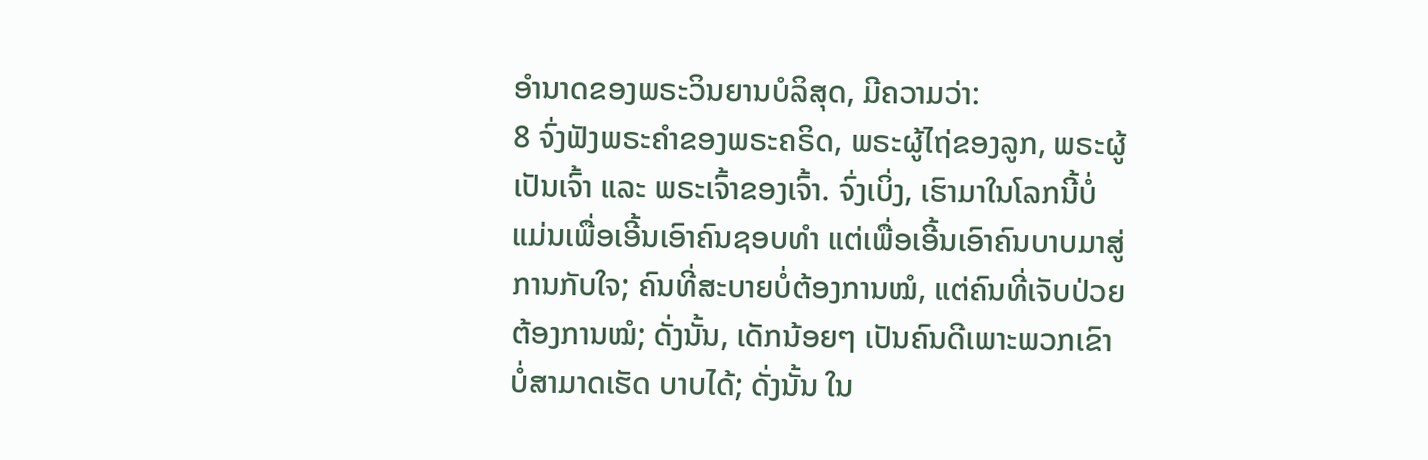ອຳນາດຂອງພຣະວິນຍານບໍລິສຸດ, ມີຄວາມວ່າ:
8 ຈົ່ງຟັງພຣະຄຳຂອງພຣະຄຣິດ, ພຣະຜູ້ໄຖ່ຂອງລູກ, ພຣະຜູ້ເປັນເຈົ້າ ແລະ ພຣະເຈົ້າຂອງເຈົ້າ. ຈົ່ງເບິ່ງ, ເຮົາມາໃນໂລກນີ້ບໍ່ແມ່ນເພື່ອເອີ້ນເອົາຄົນຊອບທຳ ແຕ່ເພື່ອເອີ້ນເອົາຄົນບາບມາສູ່ການກັບໃຈ; ຄົນທີ່ສະບາຍບໍ່ຕ້ອງການໝໍ, ແຕ່ຄົນທີ່ເຈັບປ່ວຍຕ້ອງການໝໍ; ດັ່ງນັ້ນ, ເດັກນ້ອຍໆ ເປັນຄົນດີເພາະພວກເຂົາບໍ່ສາມາດເຮັດ ບາບໄດ້; ດັ່ງນັ້ນ ໃນ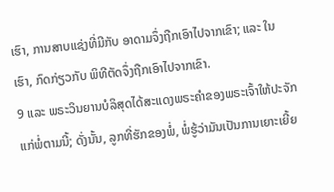ເຮົາ, ການສາບແຊ່ງທີ່ມີກັບ ອາດາມຈຶ່ງຖືກເອົາໄປຈາກເຂົາ; ແລະ ໃນເຮົາ, ກົດກ່ຽວກັບ ພິທີຕັດຈຶ່ງຖືກເອົາໄປຈາກເຂົາ.
9 ແລະ ພຣະວິນຍານບໍລິສຸດໄດ້ສະແດງພຣະຄຳຂອງພຣະເຈົ້າໃຫ້ປະຈັກແກ່ພໍ່ຕາມນີ້; ດັ່ງນັ້ນ, ລູກທີ່ຮັກຂອງພໍ່, ພໍ່ຮູ້ວ່າມັນເປັນການເຍາະເຍີ້ຍ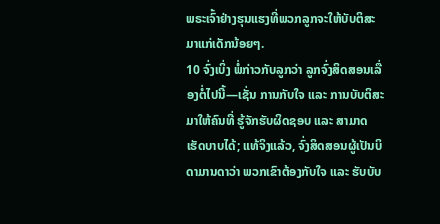ພຣະເຈົ້າຢ່າງຮຸນແຮງທີ່ພວກລູກຈະໃຫ້ບັບຕິສະມາແກ່ເດັກນ້ອຍໆ.
10 ຈົ່ງເບິ່ງ ພໍ່ກ່າວກັບລູກວ່າ ລູກຈົ່ງສິດສອນເລື່ອງຕໍ່ໄປນີ້—ເຊັ່ນ ການກັບໃຈ ແລະ ການບັບຕິສະມາໃຫ້ຄົນທີ່ ຮູ້ຈັກຮັບຜິດຊອບ ແລະ ສາມາດເຮັດບາບໄດ້; ແທ້ຈິງແລ້ວ, ຈົ່ງສິດສອນຜູ້ເປັນບິດາມານດາວ່າ ພວກເຂົາຕ້ອງກັບໃຈ ແລະ ຮັບບັບ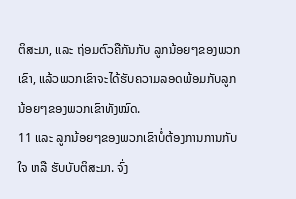ຕິສະມາ, ແລະ ຖ່ອມຕົວຄືກັນກັບ ລູກນ້ອຍໆຂອງພວກເຂົາ, ແລ້ວພວກເຂົາຈະໄດ້ຮັບຄວາມລອດພ້ອມກັບລູກນ້ອຍໆຂອງພວກເຂົາທັງໝົດ.
11 ແລະ ລູກນ້ອຍໆຂອງພວກເຂົາບໍ່ຕ້ອງການການກັບໃຈ ຫລື ຮັບບັບຕິສະມາ. ຈົ່ງ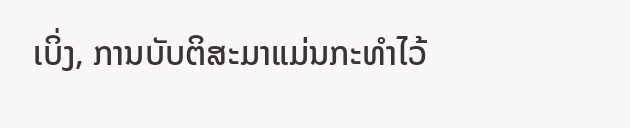ເບິ່ງ, ການບັບຕິສະມາແມ່ນກະທຳໄວ້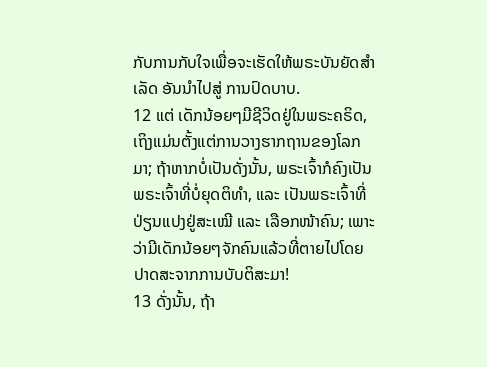ກັບການກັບໃຈເພື່ອຈະເຮັດໃຫ້ພຣະບັນຍັດສຳເລັດ ອັນນຳໄປສູ່ ການປົດບາບ.
12 ແຕ່ ເດັກນ້ອຍໆມີຊີວິດຢູ່ໃນພຣະຄຣິດ, ເຖິງແມ່ນຕັ້ງແຕ່ການວາງຮາກຖານຂອງໂລກມາ; ຖ້າຫາກບໍ່ເປັນດັ່ງນັ້ນ, ພຣະເຈົ້າກໍຄົງເປັນພຣະເຈົ້າທີ່ບໍ່ຍຸດຕິທຳ, ແລະ ເປັນພຣະເຈົ້າທີ່ປ່ຽນແປງຢູ່ສະເໝີ ແລະ ເລືອກໜ້າຄົນ; ເພາະວ່າມີເດັກນ້ອຍໆຈັກຄົນແລ້ວທີ່ຕາຍໄປໂດຍປາດສະຈາກການບັບຕິສະມາ!
13 ດັ່ງນັ້ນ, ຖ້າ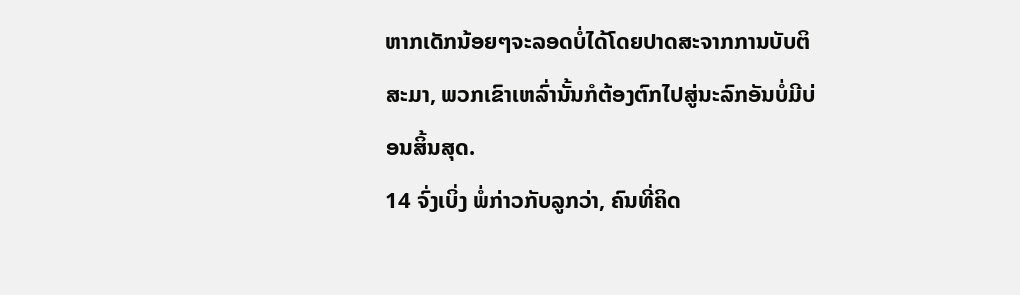ຫາກເດັກນ້ອຍໆຈະລອດບໍ່ໄດ້ໂດຍປາດສະຈາກການບັບຕິສະມາ, ພວກເຂົາເຫລົ່ານັ້ນກໍຕ້ອງຕົກໄປສູ່ນະລົກອັນບໍ່ມີບ່ອນສິ້ນສຸດ.
14 ຈົ່ງເບິ່ງ ພໍ່ກ່າວກັບລູກວ່າ, ຄົນທີ່ຄິດ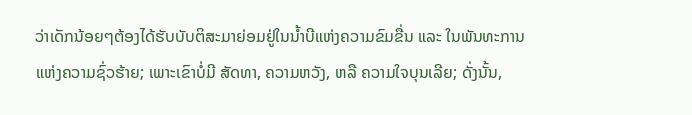ວ່າເດັກນ້ອຍໆຕ້ອງໄດ້ຮັບບັບຕິສະມາຍ່ອມຢູ່ໃນນ້ຳບີແຫ່ງຄວາມຂົມຂື່ນ ແລະ ໃນພັນທະການແຫ່ງຄວາມຊົ່ວຮ້າຍ; ເພາະເຂົາບໍ່ມີ ສັດທາ, ຄວາມຫວັງ, ຫລື ຄວາມໃຈບຸນເລີຍ; ດັ່ງນັ້ນ,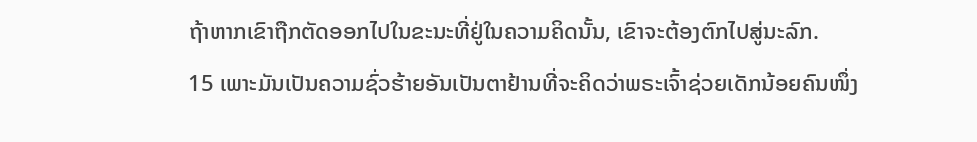ຖ້າຫາກເຂົາຖືກຕັດອອກໄປໃນຂະນະທີ່ຢູ່ໃນຄວາມຄິດນັ້ນ, ເຂົາຈະຕ້ອງຕົກໄປສູ່ນະລົກ.
15 ເພາະມັນເປັນຄວາມຊົ່ວຮ້າຍອັນເປັນຕາຢ້ານທີ່ຈະຄິດວ່າພຣະເຈົ້າຊ່ວຍເດັກນ້ອຍຄົນໜຶ່ງ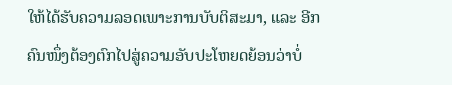ໃຫ້ໄດ້ຮັບຄວາມລອດເພາະການບັບຕິສະມາ, ແລະ ອີກຄົນໜຶ່ງຕ້ອງຕົກໄປສູ່ຄວາມອັບປະໂຫຍດຍ້ອນວ່າບໍ່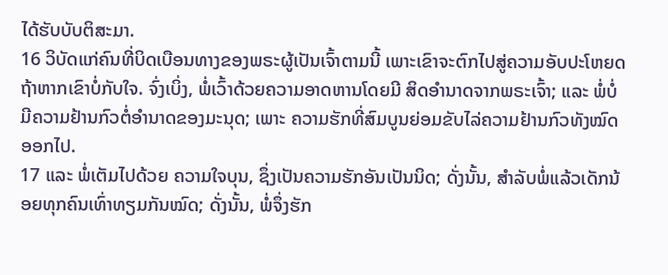ໄດ້ຮັບບັບຕິສະມາ.
16 ວິບັດແກ່ຄົນທີ່ບິດເບືອນທາງຂອງພຣະຜູ້ເປັນເຈົ້າຕາມນີ້ ເພາະເຂົາຈະຕົກໄປສູ່ຄວາມອັບປະໂຫຍດຖ້າຫາກເຂົາບໍ່ກັບໃຈ. ຈົ່ງເບິ່ງ, ພໍ່ເວົ້າດ້ວຍຄວາມອາດຫານໂດຍມີ ສິດອຳນາດຈາກພຣະເຈົ້າ; ແລະ ພໍ່ບໍ່ມີຄວາມຢ້ານກົວຕໍ່ອຳນາດຂອງມະນຸດ; ເພາະ ຄວາມຮັກທີ່ສົມບູນຍ່ອມຂັບໄລ່ຄວາມຢ້ານກົວທັງໝົດ ອອກໄປ.
17 ແລະ ພໍ່ເຕັມໄປດ້ວຍ ຄວາມໃຈບຸນ, ຊຶ່ງເປັນຄວາມຮັກອັນເປັນນິດ; ດັ່ງນັ້ນ, ສຳລັບພໍ່ແລ້ວເດັກນ້ອຍທຸກຄົນເທົ່າທຽມກັນໝົດ; ດັ່ງນັ້ນ, ພໍ່ຈຶ່ງຮັກ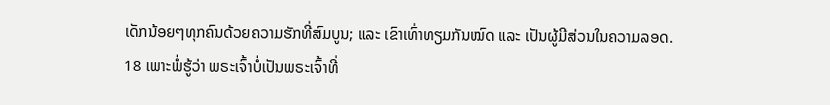ເດັກນ້ອຍໆທຸກຄົນດ້ວຍຄວາມຮັກທີ່ສົມບູນ; ແລະ ເຂົາເທົ່າທຽມກັນໝົດ ແລະ ເປັນຜູ້ມີສ່ວນໃນຄວາມລອດ.
18 ເພາະພໍ່ຮູ້ວ່າ ພຣະເຈົ້າບໍ່ເປັນພຣະເຈົ້າທີ່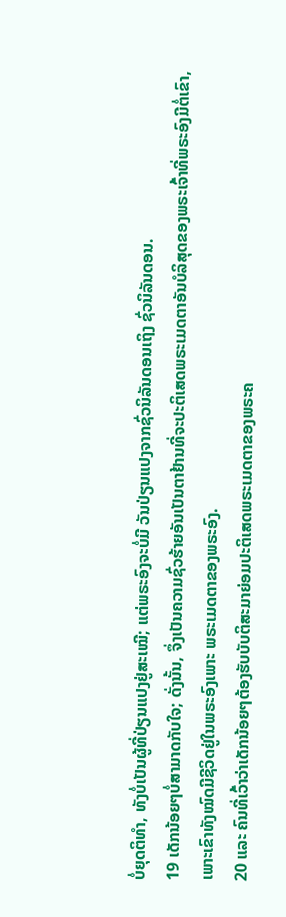ບໍ່ຍຸດຕິທຳ, ທັງບໍ່ເປັນຜູ້ທີ່ປ່ຽນແປງຢູ່ສະເໝີ; ແຕ່ພຣະອົງຈະບໍ່ມີ ວັນປ່ຽນແປງຈາກຊົ່ວນິລັນດອນເຖິງ ຊົ່ວນິລັນດອນ.
19 ເດັກນ້ອຍໆບໍ່ສາມາດກັບໃຈ; ດັ່ງນັ້ນ, ຈຶ່ງເປັນຄວາມຊົ່ວຮ້າຍອັນເປັນຕາຢ້ານທີ່ຈະປະຕິເສດພຣະເມດຕາອັນບໍລິສຸດຂອງພຣະເຈົ້າທີ່ພຣະອົງມີຕໍ່ເຂົາ, ເພາະເຂົາທັງໝົດມີຊີວິດຢູ່ໃນພຣະອົງເພາະ ພຣະເມດຕາຂອງພຣະອົງ.
20 ແລະ ຄົນທີ່ເວົ້າວ່າເດັກນ້ອຍໆຕ້ອງຮັບບັບຕິສະມາຍ່ອມປະຕິເສດພຣະເມດຕາຂອງພຣະຄ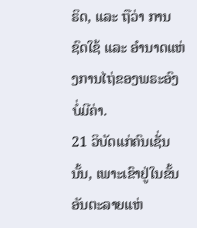ຣິດ, ແລະ ຖືວ່າ ການຊົດໃຊ້ ແລະ ອຳນາດແຫ່ງການໄຖ່ຂອງພຣະອົງບໍ່ມີຄ່າ.
21 ວິບັດແກ່ຄົນເຊັ່ນນັ້ນ, ເພາະເຂົາຢູ່ໃນຂັ້ນອັນຕະລາຍແຫ່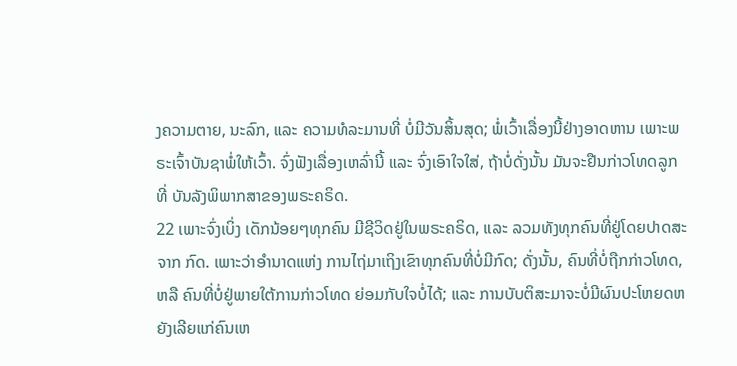ງຄວາມຕາຍ, ນະລົກ, ແລະ ຄວາມທໍລະມານທີ່ ບໍ່ມີວັນສິ້ນສຸດ; ພໍ່ເວົ້າເລື່ອງນີ້ຢ່າງອາດຫານ ເພາະພຣະເຈົ້າບັນຊາພໍ່ໃຫ້ເວົ້າ. ຈົ່ງຟັງເລື່ອງເຫລົ່ານີ້ ແລະ ຈົ່ງເອົາໃຈໃສ່, ຖ້າບໍ່ດັ່ງນັ້ນ ມັນຈະຢືນກ່າວໂທດລູກທີ່ ບັນລັງພິພາກສາຂອງພຣະຄຣິດ.
22 ເພາະຈົ່ງເບິ່ງ ເດັກນ້ອຍໆທຸກຄົນ ມີຊີວິດຢູ່ໃນພຣະຄຣິດ, ແລະ ລວມທັງທຸກຄົນທີ່ຢູ່ໂດຍປາດສະຈາກ ກົດ. ເພາະວ່າອຳນາດແຫ່ງ ການໄຖ່ມາເຖິງເຂົາທຸກຄົນທີ່ບໍ່ມີກົດ; ດັ່ງນັ້ນ, ຄົນທີ່ບໍ່ຖືກກ່າວໂທດ, ຫລື ຄົນທີ່ບໍ່ຢູ່ພາຍໃຕ້ການກ່າວໂທດ ຍ່ອມກັບໃຈບໍ່ໄດ້; ແລະ ການບັບຕິສະມາຈະບໍ່ມີຜົນປະໂຫຍດຫຍັງເລີຍແກ່ຄົນເຫ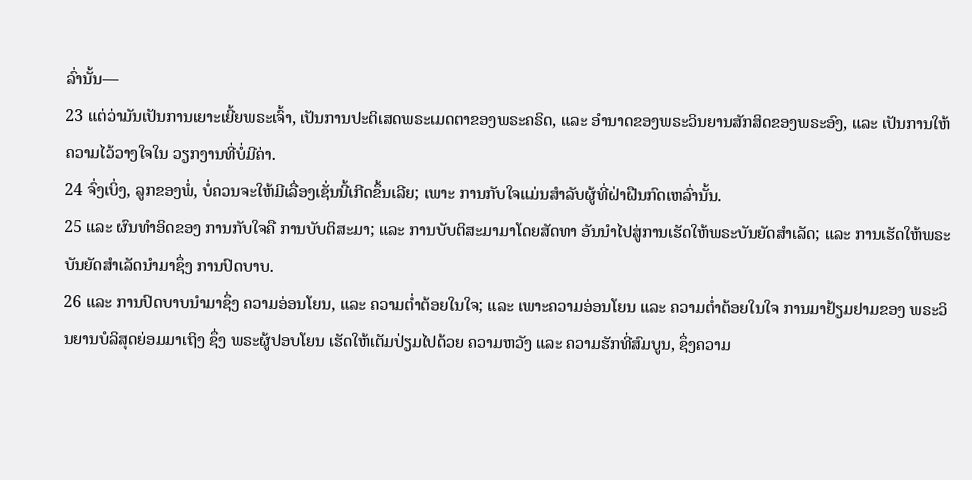ລົ່ານັ້ນ—
23 ແຕ່ວ່າມັນເປັນການເຍາະເຍີ້ຍພຣະເຈົ້າ, ເປັນການປະຕິເສດພຣະເມດຕາຂອງພຣະຄຣິດ, ແລະ ອຳນາດຂອງພຣະວິນຍານສັກສິດຂອງພຣະອົງ, ແລະ ເປັນການໃຫ້ຄວາມໄວ້ວາງໃຈໃນ ວຽກງານທີ່ບໍ່ມີຄ່າ.
24 ຈົ່ງເບິ່ງ, ລູກຂອງພໍ່, ບໍ່ຄວນຈະໃຫ້ມີເລື່ອງເຊັ່ນນີ້ເກີດຂຶ້ນເລີຍ; ເພາະ ການກັບໃຈແມ່ນສຳລັບຜູ້ທີ່ຝ່າຝືນກົດເຫລົ່ານັ້ນ.
25 ແລະ ຜົນທຳອິດຂອງ ການກັບໃຈຄື ການບັບຕິສະມາ; ແລະ ການບັບຕິສະມາມາໂດຍສັດທາ ອັນນຳໄປສູ່ການເຮັດໃຫ້ພຣະບັນຍັດສຳເລັດ; ແລະ ການເຮັດໃຫ້ພຣະບັນຍັດສຳເລັດນຳມາຊຶ່ງ ການປົດບາບ.
26 ແລະ ການປົດບາບນຳມາຊຶ່ງ ຄວາມອ່ອນໂຍນ, ແລະ ຄວາມຕ່ຳຕ້ອຍໃນໃຈ; ແລະ ເພາະຄວາມອ່ອນໂຍນ ແລະ ຄວາມຕ່ຳຕ້ອຍໃນໃຈ ການມາຢ້ຽມຢາມຂອງ ພຣະວິນຍານບໍລິສຸດຍ່ອມມາເຖິງ ຊຶ່ງ ພຣະຜູ້ປອບໂຍນ ເຮັດໃຫ້ເຕັມປ່ຽມໄປດ້ວຍ ຄວາມຫວັງ ແລະ ຄວາມຮັກທີ່ສົມບູນ, ຊຶ່ງຄວາມ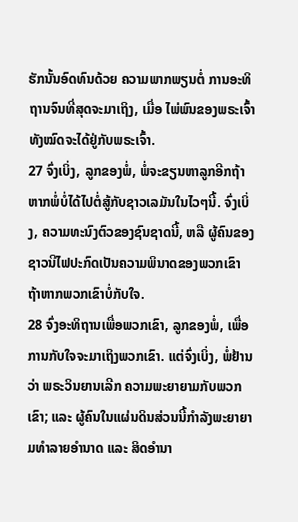ຮັກນັ້ນອົດທົນດ້ວຍ ຄວາມພາກພຽນຕໍ່ ການອະທິຖານຈົນທີ່ສຸດຈະມາເຖິງ, ເມື່ອ ໄພ່ພົນຂອງພຣະເຈົ້າທັງໝົດຈະໄດ້ຢູ່ກັບພຣະເຈົ້າ.
27 ຈົ່ງເບິ່ງ, ລູກຂອງພໍ່, ພໍ່ຈະຂຽນຫາລູກອີກຖ້າຫາກພໍ່ບໍ່ໄດ້ໄປຕໍ່ສູ້ກັບຊາວເລມັນໃນໄວໆນີ້. ຈົ່ງເບິ່ງ, ຄວາມທະນົງຕົວຂອງຊົນຊາດນີ້, ຫລື ຜູ້ຄົນຂອງຊາວນີໄຟປະກົດເປັນຄວາມພິນາດຂອງພວກເຂົາ ຖ້າຫາກພວກເຂົາບໍ່ກັບໃຈ.
28 ຈົ່ງອະທິຖານເພື່ອພວກເຂົາ, ລູກຂອງພໍ່, ເພື່ອການກັບໃຈຈະມາເຖິງພວກເຂົາ. ແຕ່ຈົ່ງເບິ່ງ, ພໍ່ຢ້ານວ່າ ພຣະວິນຍານເລີກ ຄວາມພະຍາຍາມກັບພວກເຂົາ; ແລະ ຜູ້ຄົນໃນແຜ່ນດິນສ່ວນນີ້ກຳລັງພະຍາຍາມທຳລາຍອຳນາດ ແລະ ສິດອຳນາ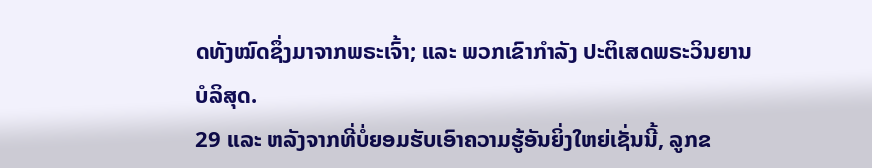ດທັງໝົດຊຶ່ງມາຈາກພຣະເຈົ້າ; ແລະ ພວກເຂົາກຳລັງ ປະຕິເສດພຣະວິນຍານບໍລິສຸດ.
29 ແລະ ຫລັງຈາກທີ່ບໍ່ຍອມຮັບເອົາຄວາມຮູ້ອັນຍິ່ງໃຫຍ່ເຊັ່ນນີ້, ລູກຂ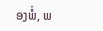ອງພໍ່, ພ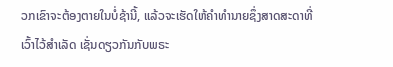ວກເຂົາຈະຕ້ອງຕາຍໃນບໍ່ຊ້ານີ້, ແລ້ວຈະເຮັດໃຫ້ຄຳທຳນາຍຊຶ່ງສາດສະດາທີ່ເວົ້າໄວ້ສຳເລັດ ເຊັ່ນດຽວກັນກັບພຣະ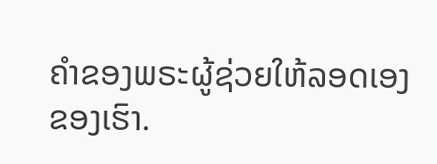ຄຳຂອງພຣະຜູ້ຊ່ວຍໃຫ້ລອດເອງຂອງເຮົາ.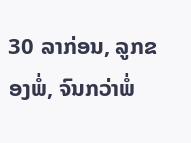30 ລາກ່ອນ, ລູກຂອງພໍ່, ຈົນກວ່າພໍ່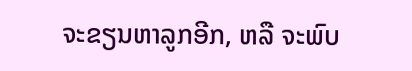ຈະຂຽນຫາລູກອີກ, ຫລື ຈະພົບ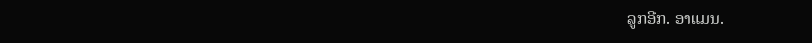ລູກອີກ. ອາແມນ.